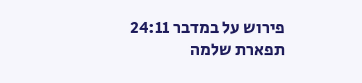פירוש על במדבר 24:11
תפארת שלמה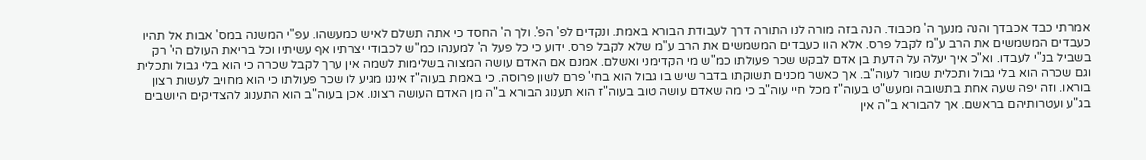אמרתי כבד אכבדך והנה מנעך ה' מכבוד. הנה בזה מורה לנו התורה דרך לעבודת הבורא באמת. ונקדים לפ' הפ'. ולך ה' החסד כי אתה תשלם לאיש כמעשהו. עפ"י המשנה במס' אבות אל תהיו כעבדים המשמשים את הרב ע"מ לקבל פרס. אלא הוו כעבדים המשמשים את הרב ע"מ שלא לקבל פרס. ידוע כי כל פעל ה' למענהו כמ"ש לכבודי יצרתיו אף עשיתיו וכל בריאת העולם הי' רק בשביל בנ"י לעבדו. וא"כ איך יעלה על הדעת בן אדם לבקש שכר פעולתו כמ"ש מי הקדימני ואשלם. אמנם אם האדם עושה המצוה בשלימות לשמה אין ערך לקבל שכרה כי הוא בלי גבול ותכלית וגם שכרה הוא בלי גבול ותכלית שמור לעוה"ב. אך כאשר מכנים תשוקתו בדבר שיש בו גבול הוא בחי' פרם לשון פרוסה. כי באמת בעוה"ז איננו מגיע לו שכר פעולתו כי הוא מחויב לעשות רצון בוראו. וזה יפה שעה אחת בתשובה ומעש"ט בעוה"ז מכל חיי עוה"ב כי מה שאדם עושה טוב בעוה"ז הוא תענוג הבורא ב"ה מן האדם העושה רצונו. אכן בעוה"ב הוא התענוג להצדיקים היושבים בג"ע ועטרותיהם בראשם. אך להבורא ב"ה אין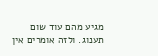מגיע מהם עוד שום תענוג. ולזה אומרים אין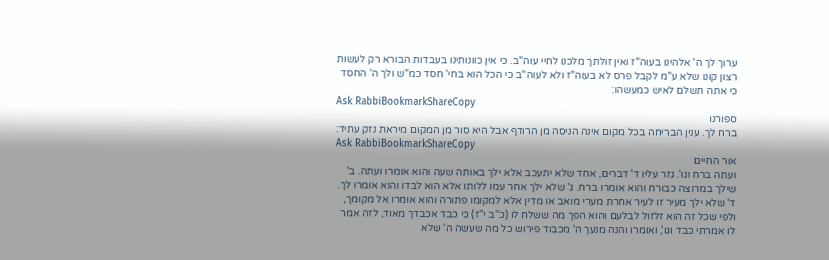ערוך לך ה' אלהינו בעוה"ז ואין זולתך מלכנו לחיי עוה"ב. כי אין כוונותינו בעבדות הבורא רק לעשות רצון קונו שלא ע"מ לקבל פרס לא בעוה"ז ולא לעוה"ב כי הכל הוא בחי' חסד כמ"ש ולך ה' החסד כי אתה תשלם לאיש כמעשהו:
Ask RabbiBookmarkShareCopy
ספורנו
ברח לך. ענין הבריחה בכל מקום אינה הניסה מן הרודף אבל היא סור מן המקום מיראת נזק עתיד:
Ask RabbiBookmarkShareCopy
אור החיים
ועתה ברח וגו'. גזר עליו ד' דברים, אחד שלא יתעכב אלא ילך באותה שעה והוא אומרו ועתה. ב' שילך במרוצה כבורח והוא אומרו ברח. ג' שלא ילך אחר עמו ללותו אלא הוא לבדו והוא אומרו לך. ד' שלא ילך מעיר זו לעיר אחרת מערי מואב או מדין אלא למקומו פתורה והוא אומרו אל מקומך, ולפי שכל זה הוא זלזול לבלעם והוא הפך מה ששלח לו (כ''ב י''ז) כי כבד אכבדך מאוד, לזה אמר לו אמרתי כבד וגו', ואומרו והנה מנעך ה' מכבוד פירוש כל מה שעשה ה' שלא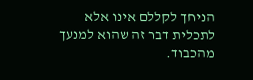הניחך לקללם אינו אלא לתכלית דבר זה שהוא למנעך מהכבוד.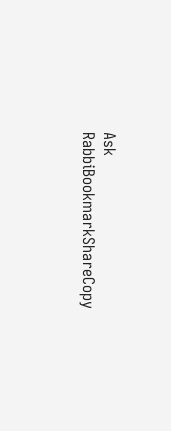Ask RabbiBookmarkShareCopy